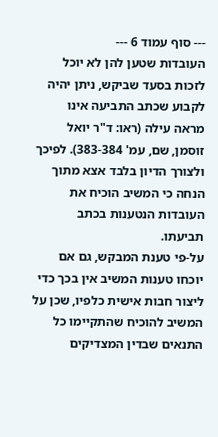--- סוף עמוד 6 ---
העובדות שטען להן לא יוכל לזכות בסעד שביקש, ניתן יהיה לקבוע שכתב התביעה אינו מראה עילה (ראו: ד"ר יואל זוסמן, שם, עמ' 383-384). לפיכך ולצורך הדיון בלבד אצא מתוך הנחה כי המשיב הוכיח את העובדות הנטענות בכתב תביעתו.
על-פי טענת המבקש, גם אם יוכחו טענות המשיב אין בכך כדי ליצור חבות אישית כלפיו, שכן על המשיב להוכיח שהתקיימו כל התנאים שבדין המצדיקים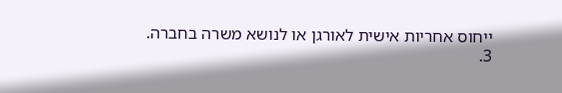ייחוס אחריות אישית לאורגן או לנושא משרה בחברה.
3.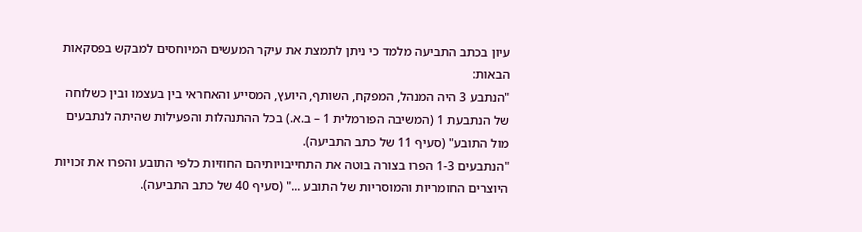עיון בכתב התביעה מלמד כי ניתן לתמצת את עיקר המעשים המיוחסים למבקש בפסקאות הבאות:
"הנתבע 3 היה המנהל, המפקח, השותף, היועץ, המסייע והאחראי בין בעצמו ובין כשלוחה של הנתבעת 1 (המשיבה הפורמלית 1 – ב.א.) בכל ההתנהלות והפעילות שהיתה לנתבעים מול התובע" (סעיף 11 של כתב התביעה).
"הנתבעים 1-3 הפרו בצורה בוטה את התחייבויותיהם החוזיות כלפי התובע והפרו את זכויות היוצרים החומריות והמוסריות של התובע ..." (סעיף 40 של כתב התביעה).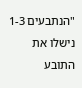"הנתבעים 1-3 נישלו את התובע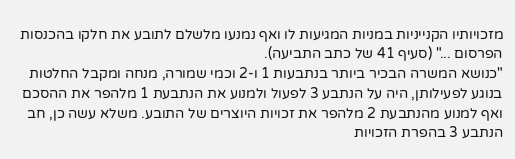מזכויותיו הקנייניות במניות המגיעות לו ואף נמנעו מלשלם לתובע את חלקו בהכנסות הפרסום ..." (סעיף 41 של כתב התביעה).
"כנושא המשרה הבכיר ביותר בנתבעות 1 ו-2 וכמי שמורה, מנחה ומקבל החלטות בנוגע לפעילותן, היה על הנתבע 3 לפעול ולמנוע את הנתבעת 1 מלהפר את ההסכם ואף למנוע מהנתבעת 2 מלהפר את זכויות היוצרים של התובע. משלא עשה כן, חב הנתבע 3 בהפרת הזכויות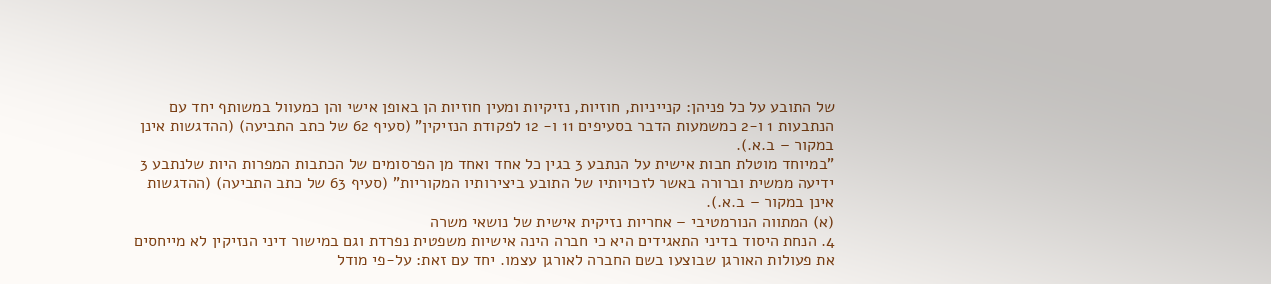של התובע על כל פניהן: קנייניות, חוזיות, נזיקיות ומעין חוזיות הן באופן אישי והן כמעוול במשותף יחד עם הנתבעות 1 ו-2 כמשמעות הדבר בסעיפים 11 ו- 12 לפקודת הנזיקין" (סעיף 62 של כתב התביעה) (ההדגשות אינן במקור – ב.א.).
"במיוחד מוטלת חבות אישית על הנתבע 3 בגין כל אחד ואחד מן הפרסומים של הכתבות המפרות היות שלנתבע 3 ידיעה ממשית וברורה באשר לזכויותיו של התובע ביצירותיו המקוריות" (סעיף 63 של כתב התביעה) (ההדגשות אינן במקור – ב.א.).
(א) המתווה הנורמטיבי – אחריות נזיקית אישית של נושאי משרה
4. הנחת היסוד בדיני התאגידים היא כי חברה הינה אישיות משפטית נפרדת וגם במישור דיני הנזיקין לא מייחסים את פעולות האורגן שבוצעו בשם החברה לאורגן עצמו. יחד עם זאת: על-פי מודל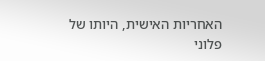האחריות האישית, היותו של פלוני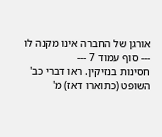אורגן של החברה אינו מקנה לו
--- סוף עמוד 7 ---
חסינות בנזיקין. ראו דברי כב' השופט (כתוארו דאז) מ'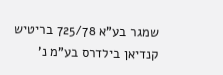שמגר בע"א 725/78 בריטיש קנדיאן בילדרס בע"מ נ'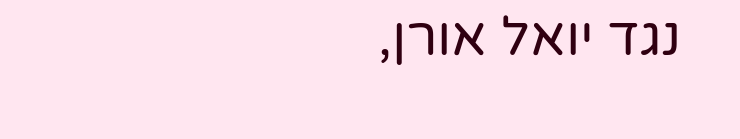נגד יואל אורן,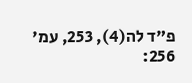פ"ד לה(4), 253, עמ' 256: